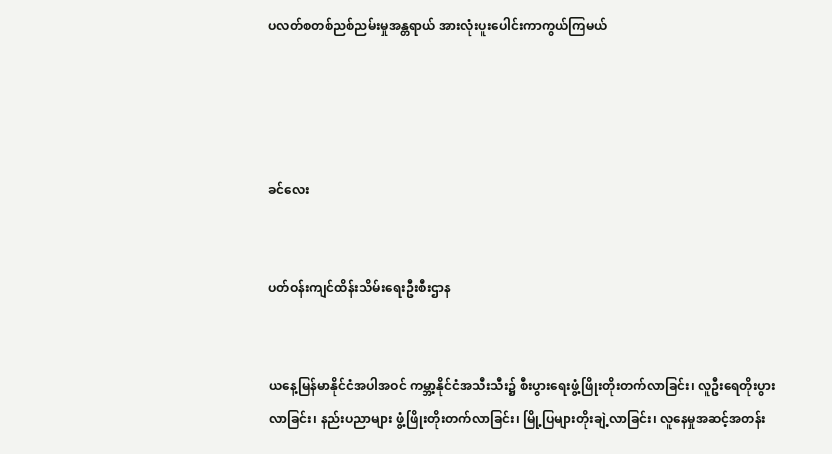ပလတ်စတစ်ညစ်ညမ်းမှုအန္တရာယ် အားလုံးပူးပေါင်းကာကွယ်ကြမယ်




ခင်လေး


ပတ်ဝန်းကျင်ထိန်းသိမ်းရေးဦးစီးဌာန


ယနေ့မြန်မာနိုင်ငံအပါအဝင် ကမ္ဘာ့နိုင်ငံအသီးသီး၌ စီးပွားရေးဖွံ့ဖြိုးတိုးတက်လာခြင်း၊ လူဦးရေတိုးပွားလာခြင်း၊ နည်းပညာများ ဖွံ့ဖြိုးတိုးတက်လာခြင်း၊ မြို့ပြများတိုးချဲ့လာခြင်း၊ လူနေမှုအဆင့်အတန်း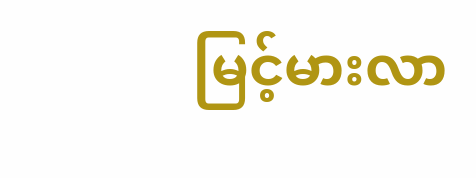မြင့်မားလာ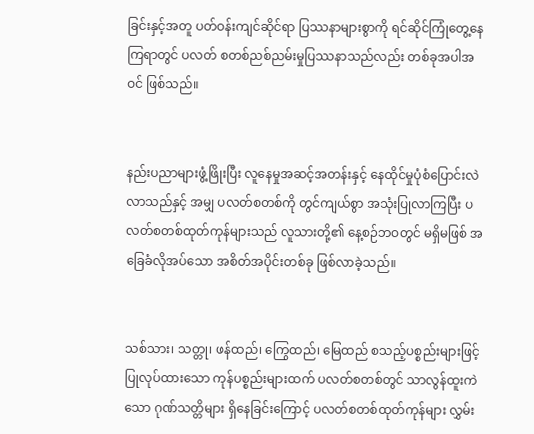ခြင်းနှင့်အတူ ပတ်ဝန်းကျင်ဆိုင်ရာ ပြဿနာများစွာကို ရင်ဆိုင်ကြုံတွေ့နေကြရာတွင် ပလတ် စတစ်ညစ်ညမ်းမှုပြဿနာသည်လည်း တစ်ခုအပါအဝင် ဖြစ်သည်။


နည်းပညာများဖွံ့ဖြိုးပြီး လူနေမှုအဆင့်အတန်းနှင့် နေထိုင်မှုပုံစံပြောင်းလဲလာသည်နှင့် အမျှ ပလတ်စတစ်ကို တွင်ကျယ်စွာ အသုံးပြုလာကြပြီး ပလတ်စတစ်ထုတ်ကုန်များသည် လူသားတို့၏ နေ့စဉ်ဘဝတွင် မရှိမဖြစ် အခြေခံလိုအပ်သော အစိတ်အပိုင်းတစ်ခု ဖြစ်လာခဲ့သည်။


သစ်သား၊ သတ္တု၊ ဖန်ထည်၊ ကြွေထည်၊ မြေထည် စသည့်ပစ္စည်းများဖြင့် ပြုလုပ်ထားသော ကုန်ပစ္စည်းများထက် ပလတ်စတစ်တွင် သာလွန်ထူးကဲသော ဂုဏ်သတ္တိများ ရှိနေခြင်းကြောင့် ပလတ်စတစ်ထုတ်ကုန်များ လွှမ်း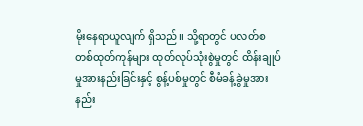မိုးနေရာယူလျက် ရှိသည်။ သို့ရာတွင် ပလတ်စတစ်ထုတ်ကုန်များ ထုတ်လုပ်သုံးစွဲမှုတွင် ထိန်းချုပ်မှုအားနည်းခြင်းနှင့် စွန့်ပစ်မှုတွင် စီမံခန့်ခွဲမှုအားနည်း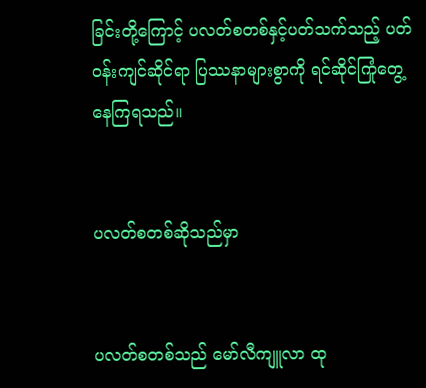ခြင်းတို့ကြောင့် ပလတ်စတစ်နှင့်ပတ်သက်သည့် ပတ်ဝန်းကျင်ဆိုင်ရာ ပြဿနာများစွာကို ရင်ဆိုင်ကြုံတွေ့နေကြရသည်။


ပလတ်စတစ်ဆိုသည်မှာ


ပလတ်စတစ်သည် မော်လီကျူလာ ထု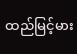ထည်မြင့်မား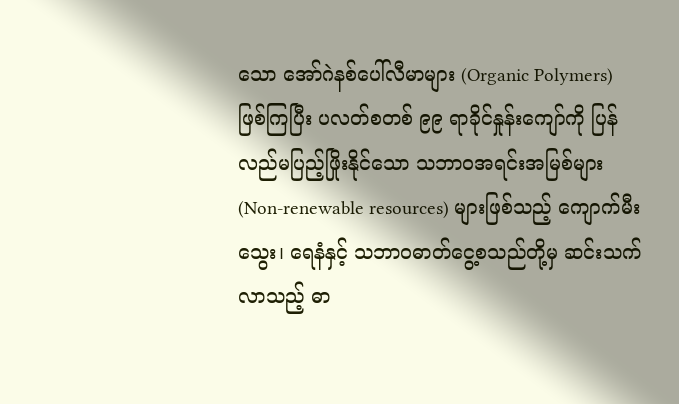သော အော်ဂဲနစ်ပေါ်လီမာများ (Organic Polymers) ဖြစ်ကြပြီး ပလတ်စတစ် ၉၉ ရာခိုင်နှုန်းကျော်ကို ပြန်လည်မပြည့်ဖြိုးနိုင်သော သဘာဝအရင်းအမြစ်များ (Non-renewable resources) များဖြစ်သည့် ကျောက်မီးသွေး၊ ရေနံနှင့် သဘာဝဓာတ်ငွေ့စသည်တို့မှ ဆင်းသက်လာသည့် ဓာ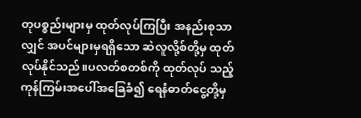တုပစ္စည်းများမှ ထုတ်လုပ်ကြပြီး အနည်းစုသာလျှင် အပင်များမှရရှိသော ဆဲလူလို့စ်တို့မှ ထုတ်လုပ်နိုင်သည်။ပလတ်စတစ်ကို ထုတ်လုပ် သည့် ကုန်ကြမ်းအပေါ်အခြေခံ၍ ရေနံဓာတ်ငွေ့တို့မှ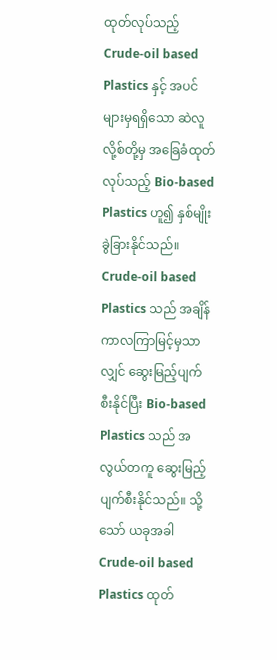ထုတ်လုပ်သည့် Crude-oil based Plastics နှင့် အပင်များမှရရှိသော ဆဲလူလို့စ်တို့မှ အခြေခံထုတ်လုပ်သည့် Bio-based Plastics ဟူ၍ နှစ်မျိုးခွဲခြားနိုင်သည်။ Crude-oil based Plastics သည် အချိန်ကာလကြာမြင့်မှသာလျှင် ဆွေးမြည့်ပျက်စီးနိုင်ပြီး Bio-based Plastics သည် အလွယ်တကူ ဆွေးမြည့်ပျက်စီးနိုင်သည်။ သို့သော် ယခုအခါ Crude-oil based Plastics ထုတ်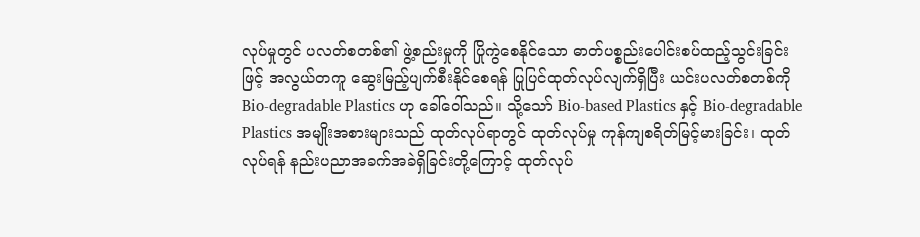လုပ်မှုတွင် ပလတ်စတစ်၏ ဖွဲ့စည်းမှုကို ပြိုကွဲစေနိုင်သော ဓာတ်ပစ္စည်းပေါင်းစပ်ထည့်သွင်းခြင်းဖြင့် အလွယ်တကူ ဆွေးမြည့်ပျက်စီးနိုင်စေရန် ပြုပြင်ထုတ်လုပ်လျက်ရှိပြီး ယင်းပလတ်စတစ်ကို Bio-degradable Plastics ဟု ခေါ်ဝေါ်သည်။ သို့သော် Bio-based Plastics နှင့် Bio-degradable Plastics အမျိုးအစားများသည် ထုတ်လုပ်ရာတွင် ထုတ်လုပ်မှု ကုန်ကျစရိတ်မြင့်မားခြင်း၊ ထုတ်လုပ်ရန် နည်းပညာအခက်အခဲရှိခြင်းတို့ကြောင့် ထုတ်လုပ်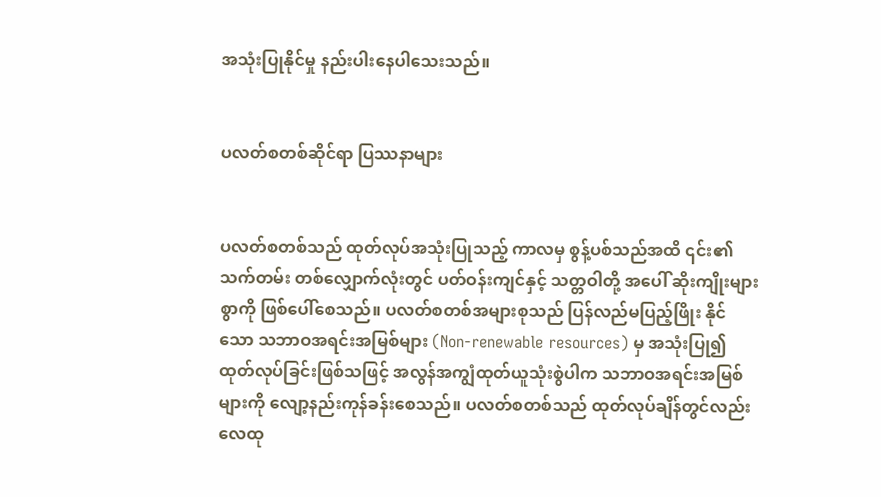အသုံးပြုနိုင်မှု နည်းပါးနေပါသေးသည်။


ပလတ်စတစ်ဆိုင်ရာ ပြဿနာများ


ပလတ်စတစ်သည် ထုတ်လုပ်အသုံးပြုသည့် ကာလမှ စွန့်ပစ်သည်အထိ ၎င်း၏သက်တမ်း တစ်လျှောက်လုံးတွင် ပတ်ဝန်းကျင်နှင့် သတ္တဝါတို့ အပေါ် ဆိုးကျိုးများစွာကို ဖြစ်ပေါ်စေသည်။ ပလတ်စတစ်အများစုသည် ပြန်လည်မပြည့်ဖြိုး နိုင်သော သဘာဝအရင်းအမြစ်များ (Non-renewable resources) မှ အသုံးပြု၍ ထုတ်လုပ်ခြင်းဖြစ်သဖြင့် အလွန်အကျွံထုတ်ယူသုံးစွဲပါက သဘာဝအရင်းအမြစ်များကို လျော့နည်းကုန်ခန်းစေသည်။ ပလတ်စတစ်သည် ထုတ်လုပ်ချိန်တွင်လည်း လေထု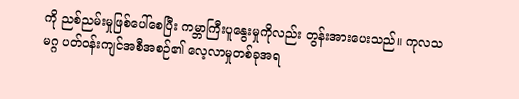ကို ညစ်ညမ်းမှုဖြစ်ပေါ်စေပြီး ကမ္ဘာကြီးပူနွေးမှုကိုလည်း တွန်းအားပေးသည်။ ကုလသမဂ္ဂ ပတ်ဝန်းကျင်အစီအစဉ်၏ လေ့လာမှုတစ်ခုအရ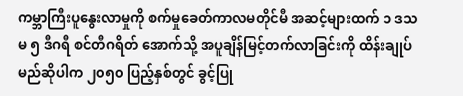ကမ္ဘာကြီးပူနွေးလာမှုကို စက်မှုခေတ်ကာလမတိုင်မီ အဆင့်များထက် ၁ ဒသမ ၅ ဒီဂရီ စင်တီဂရိတ် အောက်သို့ အပူချိန်မြင့်တက်လာခြင်းကို ထိန်းချုပ်မည်ဆိုပါက ၂၀၅၀ ပြည့်နှစ်တွင် ခွင့်ပြု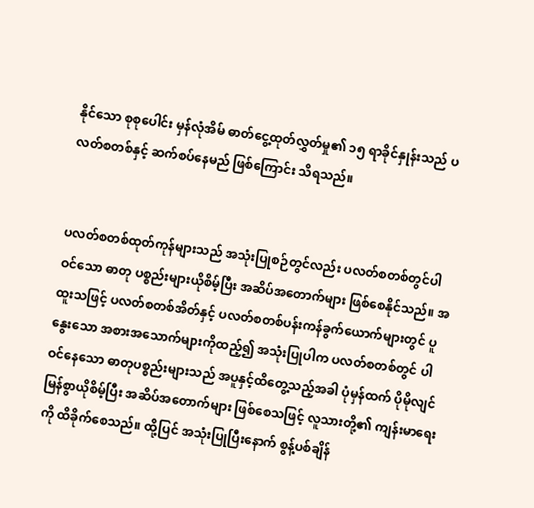နိုင်သော စုစုပေါင်း မှန်လုံအိမ် ဓာတ်ငွေ့ထုတ်လွှတ်မှု၏ ၁၅ ရာခိုင်နှုန်းသည် ပလတ်စတစ်နှင့် ဆက်စပ်နေမည် ဖြစ်ကြောင်း သိရသည်။


ပလတ်စတစ်ထုတ်ကုန်များသည် အသုံးပြုစဉ်တွင်လည်း ပလတ်စတစ်တွင်ပါဝင်သော ဓာတု ပစ္စည်းများယိုစိမ့်ပြီး အဆိပ်အတောက်များ ဖြစ်စေနိုင်သည်။ အထူးသဖြင့် ပလတ်စတစ်အိတ်နှင့် ပလတ်စတစ်ပန်းကန်ခွက်ယောက်များတွင် ပူနွေးသော အစားအသောက်များကိုထည့်၍ အသုံးပြုပါက ပလတ်စတစ်တွင် ပါဝင်နေသော ဓာတုပစ္စည်းများသည် အပူနှင့်ထိတွေ့သည့်အခါ ပုံမှန်ထက် ပိုမိုလျင်မြန်စွာယိုစိမ့်ပြီး အဆိပ်အတောက်များ ဖြစ်စေသဖြင့် လူသားတို့၏ ကျန်းမာရေးကို ထိခိုက်စေသည်။ ထို့ပြင် အသုံးပြုပြီးနောက် စွန့်ပစ်ချိန်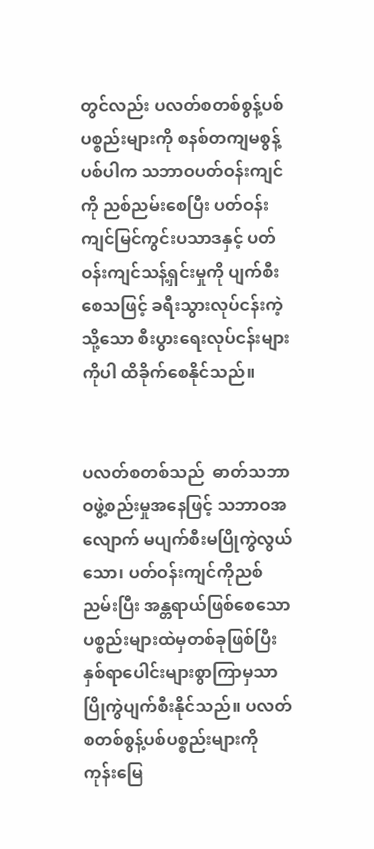တွင်လည်း ပလတ်စတစ်စွန့်ပစ်ပစ္စည်းများကို စနစ်တကျမစွန့်ပစ်ပါက သဘာဝပတ်ဝန်းကျင်ကို ညစ်ညမ်းစေပြီး ပတ်ဝန်းကျင်မြင်ကွင်းပသာဒနှင့် ပတ်ဝန်းကျင်သန့်ရှင်းမှုကို ပျက်စီးစေသဖြင့် ခရီးသွားလုပ်ငန်းကဲ့သို့သော စီးပွားရေးလုပ်ငန်းများကိုပါ ထိခိုက်စေနိုင်သည်။


ပလတ်စတစ်သည်  ဓာတ်သဘာဝဖွဲ့စည်းမှုအနေဖြင့် သဘာဝအလျောက် မပျက်စီးမပြိုကွဲလွယ်သော၊ ပတ်ဝန်းကျင်ကိုညစ်ညမ်းပြီး အန္တရာယ်ဖြစ်စေသော ပစ္စည်းများထဲမှတစ်ခုဖြစ်ပြီး နှစ်ရာပေါင်းများစွာကြာမှသာ ပြိုကွဲပျက်စီးနိုင်သည်။ ပလတ်စတစ်စွန့်ပစ်ပစ္စည်းများကို ကုန်းမြေ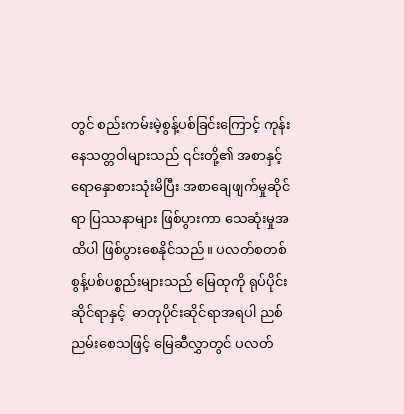တွင် စည်းကမ်းမဲ့စွန့်ပစ်ခြင်းကြောင့် ကုန်းနေသတ္တဝါများသည် ၎င်းတို့၏ အစာနှင့်ရောနှောစားသုံးမိပြီး အစာချေဖျက်မှုဆိုင်ရာ ပြဿနာများ ဖြစ်ပွားကာ သေဆုံးမှုအထိပါ ဖြစ်ပွားစေနိုင်သည်။ ပလတ်စတစ် စွန့်ပစ်ပစ္စည်းများသည် မြေထုကို ရုပ်ပိုင်းဆိုင်ရာနှင့်  ဓာတုပိုင်းဆိုင်ရာအရပါ ညစ်ညမ်းစေသဖြင့် မြေဆီလွှာတွင် ပလတ်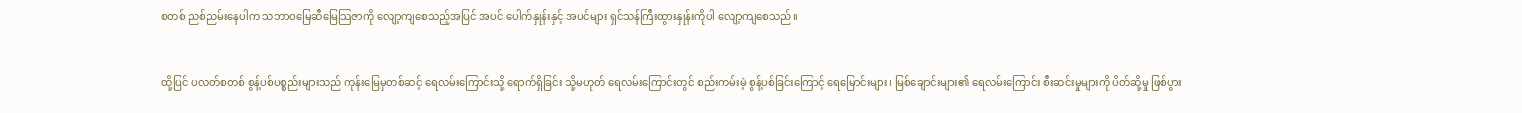စတစ် ညစ်ညမ်းနေပါက သဘာဝမြေဆီမြေသြဇာကို လျော့ကျစေသည့်အပြင် အပင် ပေါက်နှုန်းနှင့် အပင်များ ရှင်သန်ကြီးထွားနှုန်းကိုပါ လျော့ကျစေသည်။


ထို့ပြင် ပလတ်စတစ် စွန့်ပစ်ပစ္စည်းများသည် ကုန်းမြေမှတစ်ဆင့် ရေလမ်းကြောင်းသို့ ရောက်ရှိခြင်း သို့မဟုတ် ရေလမ်းကြောင်းတွင် စည်းကမ်းမဲ့ စွန့်ပစ်ခြင်းကြောင့် ရေမြောင်းများ၊ မြစ်ချောင်းများ၏ ရေလမ်းကြောင်း စီးဆင်းမှုများကို ပိတ်ဆို့မှု ဖြစ်ပွား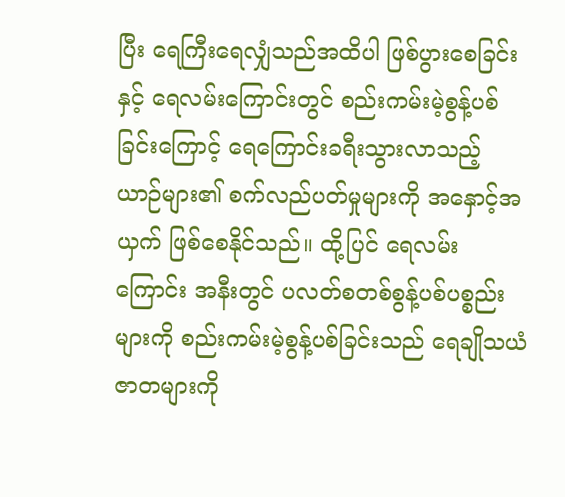ပြီး ရေကြီးရေလျှံသည်အထိပါ ဖြစ်ပွားစေခြင်းနှင့် ရေလမ်းကြောင်းတွင် စည်းကမ်းမဲ့စွန့်ပစ် ခြင်းကြောင့် ရေကြောင်းခရီးသွားလာသည့် ယာဉ်များ၏ စက်လည်ပတ်မှုများကို အနှောင့်အယှက် ဖြစ်စေနိုင်သည်။ ထို့ပြင် ရေလမ်းကြောင်း အနီးတွင် ပလတ်စတစ်စွန့်ပစ်ပစ္စည်းများကို စည်းကမ်းမဲ့စွန့်ပစ်ခြင်းသည် ရေချိုသယံဇာတများကို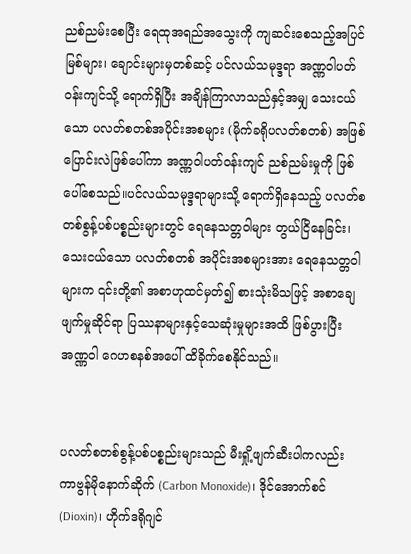ညစ်ညမ်းစေပြီး ရေထုအရည်အသွေးကို ကျဆင်းစေသည့်အပြင် မြစ်များ၊ ချောင်းများမှတစ်ဆင့် ပင်လယ်သမုဒ္ဒရာ အဏ္ဏဝါပတ်ဝန်းကျင်သို့ ရောက်ရှိပြီး အချိန်ကြာလာသည်နှင့်အမျှ သေးငယ်သော ပလတ်စတစ်အပိုင်းအစများ (မိုက်ခရိုပလတ်စတစ်) အဖြစ် ပြောင်းလဲဖြစ်ပေါ်ကာ အဏ္ဏဝါပတ်ဝန်းကျင် ညစ်ညမ်းမှုကို ဖြစ်ပေါ်စေသည်။ပင်လယ်သမုဒ္ဒရာများသို့ ရောက်ရှိနေသည့် ပလတ်စတစ်စွန့်ပစ်ပစ္စည်းများတွင် ရေနေသတ္တဝါများ တွယ်ငြိနေခြင်း၊ သေးငယ်သော ပလတ်စတစ် အပိုင်းအစများအား ရေနေသတ္တဝါများက ၎င်းတို့၏ အစာဟုထင်မှတ်၍ စားသုံးမိသဖြင့် အစာချေဖျက်မှုဆိုင်ရာ ပြဿနာများနှင့်သေဆုံးမှုများအထိ ဖြစ်ပွားပြီး အဏ္ဏဝါ ဂေဟစနစ်အပေါ် ထိခိုက်စေနိုင်သည်။


ပလတ်စတစ်စွန့်ပစ်ပစ္စည်းများသည် မီးရှို့ဖျက်ဆီးပါကလည်း ကာဗွန်မိုနောက်ဆိုက် (Carbon Monoxide)၊ ဒိုင်အောက်စင်(Dioxin)၊ ဟိုက်ဒရိုဂျင်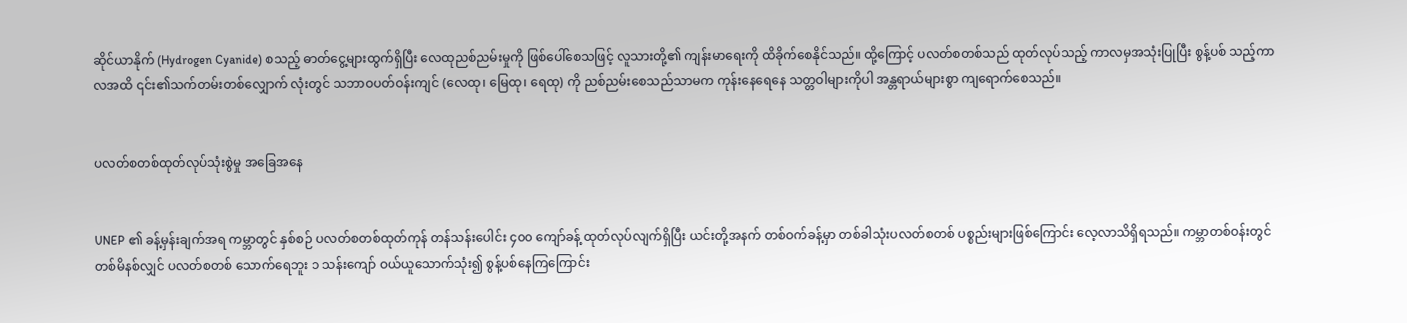ဆိုင်ယာနိုက် (Hydrogen Cyanide) စသည့် ဓာတ်ငွေ့များထွက်ရှိပြီး လေထုညစ်ညမ်းမှုကို ဖြစ်ပေါ်စေသဖြင့် လူသားတို့၏ ကျန်းမာရေးကို ထိခိုက်စေနိုင်သည်။ ထို့ကြောင့် ပလတ်စတစ်သည် ထုတ်လုပ်သည့် ကာလမှအသုံးပြုပြီး စွန့်ပစ် သည့်ကာလအထိ ၎င်း၏သက်တမ်းတစ်လျှောက် လုံးတွင် သဘာဝပတ်ဝန်းကျင် (လေထု၊ မြေထု၊ ရေထု) ကို ညစ်ညမ်းစေသည်သာမက ကုန်းနေရေနေ သတ္တဝါများကိုပါ အန္တရာယ်များစွာ ကျရောက်စေသည်။


ပလတ်စတစ်ထုတ်လုပ်သုံးစွဲမှု အခြေအနေ


UNEP ၏ ခန့်မှန်းချက်အရ ကမ္ဘာတွင် နှစ်စဉ် ပလတ်စတစ်ထုတ်ကုန် တန်သန်းပေါင်း ၄၀၀ ကျော်ခန့် ထုတ်လုပ်လျက်ရှိပြီး ယင်းတို့အနက် တစ်ဝက်ခန့်မှာ တစ်ခါသုံးပလတ်စတစ် ပစ္စည်းများဖြစ်ကြောင်း လေ့လာသိရှိရသည်။ ကမ္ဘာတစ်ဝန်းတွင် တစ်မိနစ်လျှင် ပလတ်စတစ် သောက်ရေဘူး ၁ သန်းကျော် ဝယ်ယူသောက်သုံး၍ စွန့်ပစ်နေကြကြောင်း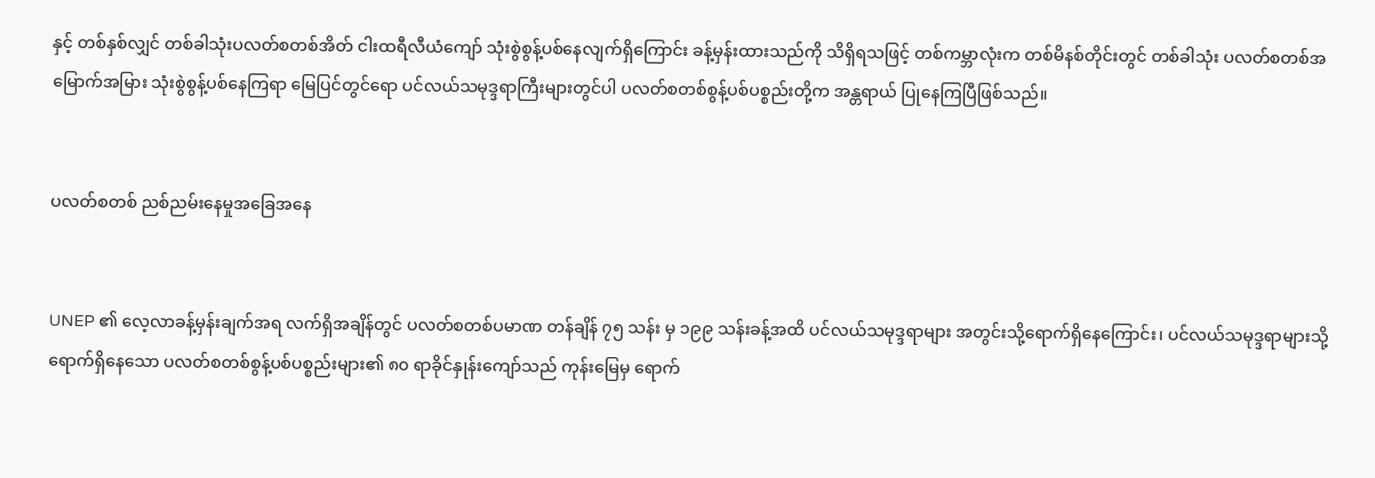နှင့် တစ်နှစ်လျှင် တစ်ခါသုံးပလတ်စတစ်အိတ် ငါးထရီလီယံကျော် သုံးစွဲစွန့်ပစ်နေလျက်ရှိကြောင်း ခန့်မှန်းထားသည်ကို သိရှိရသဖြင့် တစ်ကမ္ဘာလုံးက တစ်မိနစ်တိုင်းတွင် တစ်ခါသုံး ပလတ်စတစ်အမြောက်အမြား သုံးစွဲစွန့်ပစ်နေကြရာ မြေပြင်တွင်ရော ပင်လယ်သမုဒ္ဒရာကြီးများတွင်ပါ ပလတ်စတစ်စွန့်ပစ်ပစ္စည်းတို့က အန္တရာယ် ပြုနေကြပြီဖြစ်သည်။


ပလတ်စတစ် ညစ်ညမ်းနေမှုအခြေအနေ


UNEP ၏ လေ့လာခန့်မှန်းချက်အရ လက်ရှိအချိန်တွင် ပလတ်စတစ်ပမာဏ တန်ချိန် ၇၅ သန်း မှ ၁၉၉ သန်းခန့်အထိ ပင်လယ်သမုဒ္ဒရာများ အတွင်းသို့ရောက်ရှိနေကြောင်း၊ ပင်လယ်သမုဒ္ဒရာများသို့ ရောက်ရှိနေသော ပလတ်စတစ်စွန့်ပစ်ပစ္စည်းများ၏ ၈၀ ရာခိုင်နှုန်းကျော်သည် ကုန်းမြေမှ ရောက်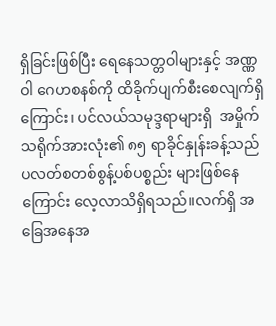ရှိခြင်းဖြစ်ပြီး ရေနေသတ္တဝါများနှင့် အဏ္ဏဝါ ဂေဟစနစ်ကို ထိခိုက်ပျက်စီးစေလျက်ရှိကြောင်း၊ ပင်လယ်သမုဒ္ဒရာများရှိ  အမှိုက်သရိုက်အားလုံး၏ ၈၅ ရာခိုင်နှုန်းခန့်သည် ပလတ်စတစ်စွန့်ပစ်ပစ္စည်း များဖြစ်နေကြောင်း လေ့လာသိရှိရသည်။လက်ရှိ အခြေအနေအ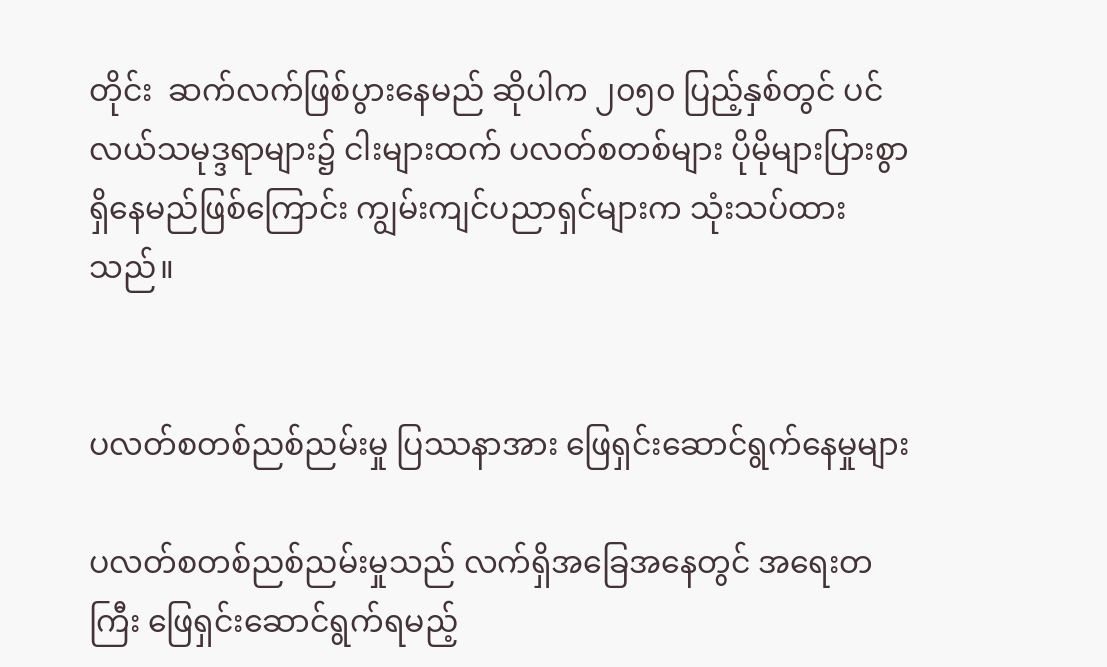တိုင်း  ဆက်လက်ဖြစ်ပွားနေမည် ဆိုပါက ၂၀၅၀ ပြည့်နှစ်တွင် ပင်လယ်သမုဒ္ဒရာများ၌ ငါးများထက် ပလတ်စတစ်များ ပိုမိုများပြားစွာရှိနေမည်ဖြစ်ကြောင်း ကျွမ်းကျင်ပညာရှင်များက သုံးသပ်ထားသည်။


ပလတ်စတစ်ညစ်ညမ်းမှု ပြဿနာအား ဖြေရှင်းဆောင်ရွက်နေမှုများ

ပလတ်စတစ်ညစ်ညမ်းမှုသည် လက်ရှိအခြေအနေတွင် အရေးတကြီး ဖြေရှင်းဆောင်ရွက်ရမည့်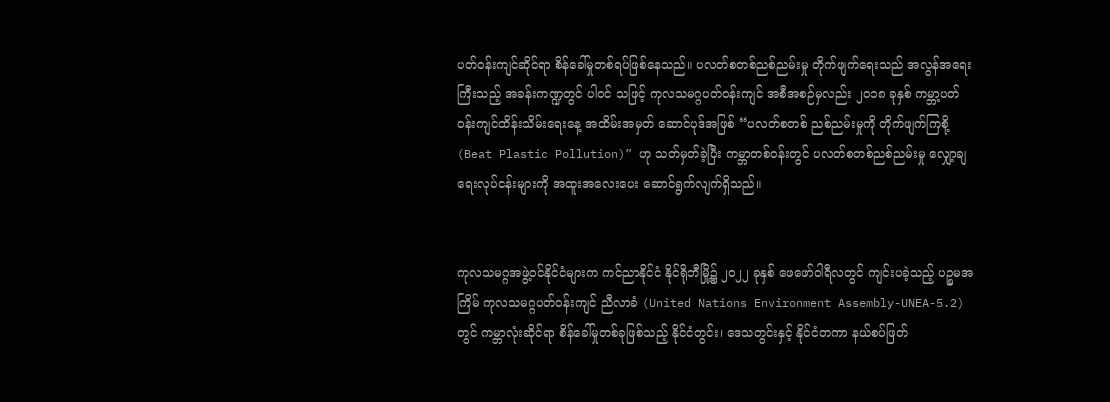ပတ်ဝန်းကျင်ဆိုင်ရာ စိန်ခေါ်မှုတစ်ရပ်ဖြစ်နေသည်။ ပလတ်စတစ်ညစ်ညမ်းမှု တိုက်ဖျက်ရေးသည် အလွန်အရေးကြီးသည့် အခန်းကဏ္ဍတွင် ပါဝင် သဖြင့် ကုလသမဂ္ဂပတ်ဝန်းကျင် အစီအစဉ်မှလည်း ၂၀၁၈ ခုနှစ် ကမ္ဘာ့ပတ်ဝန်းကျင်ထိန်းသိမ်းရေးနေ့ အထိမ်းအမှတ် ဆောင်ပုဒ်အဖြစ် “ပလတ်စတစ် ညစ်ညမ်းမှုကို တိုက်ဖျက်ကြစို့ (Beat Plastic Pollution)” ဟု သတ်မှတ်ခဲ့ပြီး ကမ္ဘာတစ်ဝန်းတွင် ပလတ်စတစ်ညစ်ညမ်းမှု လျှော့ချရေးလုပ်ငန်းများကို အထူးအလေးပေး ဆောင်ရွက်လျက်ရှိသည်။


ကုလသမဂ္ဂအဖွဲ့ဝင်နိုင်ငံများက ကင်ညာနိုင်ငံ နိုင်ရိုဘီမြို့၌ ၂၀၂၂ ခုနှစ် ဖေဖော်ဝါရီလတွင် ကျင်းပခဲ့သည့် ပဉ္စမအကြိမ် ကုလသမဂ္ဂပတ်ဝန်းကျင် ညီလာခံ (United Nations Environment Assembly-UNEA-5.2) တွင် ကမ္ဘာလုံးဆိုင်ရာ စိန်ခေါ်မှုတစ်ခုဖြစ်သည့် နိုင်ငံတွင်း၊ ဒေသတွင်းနှင့် နိုင်ငံတကာ နယ်စပ်ဖြတ်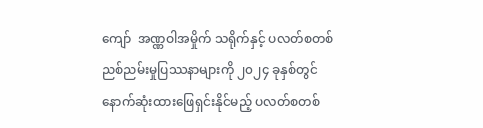ကျော်  အဏ္ဏဝါအမှိုက် သရိုက်နှင့် ပလတ်စတစ်ညစ်ညမ်းမှုပြဿနာများကို ၂၀၂၄ ခုနှစ်တွင်  နောက်ဆုံးထားဖြေရှင်းနိုင်မည့် ပလတ်စတစ်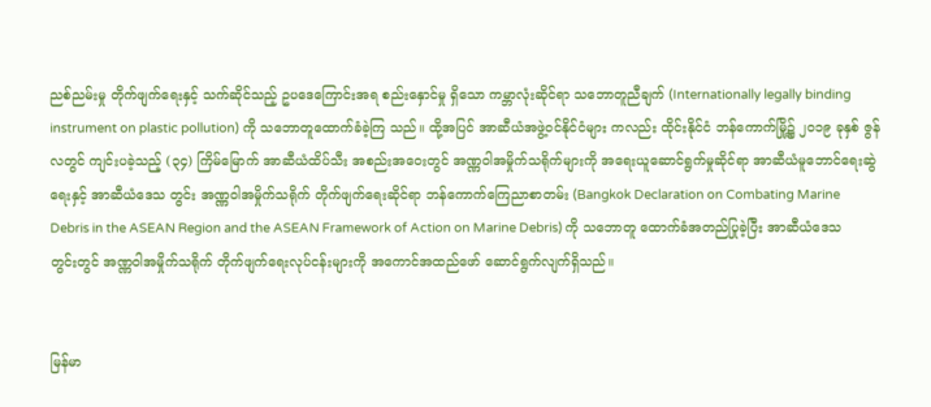ညစ်ညမ်းမှု တိုက်ဖျက်ရေးနှင့် သက်ဆိုင်သည့် ဥပဒေကြောင်းအရ စည်းနှောင်မှု ရှိသော ကမ္ဘာလုံးဆိုင်ရာ သဘောတူညီချက် (Internationally legally binding instrument on plastic pollution) ကို သဘောတူထောက်ခံခဲ့ကြ သည်။ ထို့အပြင် အာဆီယံအဖွဲ့ဝင်နိုင်ငံများ ကလည်း ထိုင်းနိုင်ငံ ဘန်ကောက်မြို့၌ ၂၀၁၉ ခုနှစ် ဇွန်လတွင် ကျင်းပခဲ့သည့် (၃၄) ကြိမ်မြောက် အာဆီယံထိပ်သီး အစည်းအဝေးတွင် အဏ္ဏဝါအမှိုက်သရိုက်များကို အရေးယူဆောင်ရွက်မှုဆိုင်ရာ အာဆီယံမူဘောင်ရေးဆွဲရေးနှင့် အာဆီယံဒေသ တွင်း အဏ္ဏဝါအမှိုက်သရိုက် တိုက်ဖျက်ရေးဆိုင်ရာ ဘန်ကောက်ကြေညာစာတမ်း (Bangkok Declaration on Combating Marine Debris in the ASEAN Region and the ASEAN Framework of Action on Marine Debris) ကို သဘောတူ ထောက်ခံအတည်ပြုခဲ့ပြီး အာဆီယံဒေသတွင်းတွင် အဏ္ဏဝါအမှိုက်သရိုက် တိုက်ဖျက်ရေးလုပ်ငန်းများကို အကောင်အထည်ဖော် ဆောင်ရွက်လျက်ရှိသည်။


မြန်မာ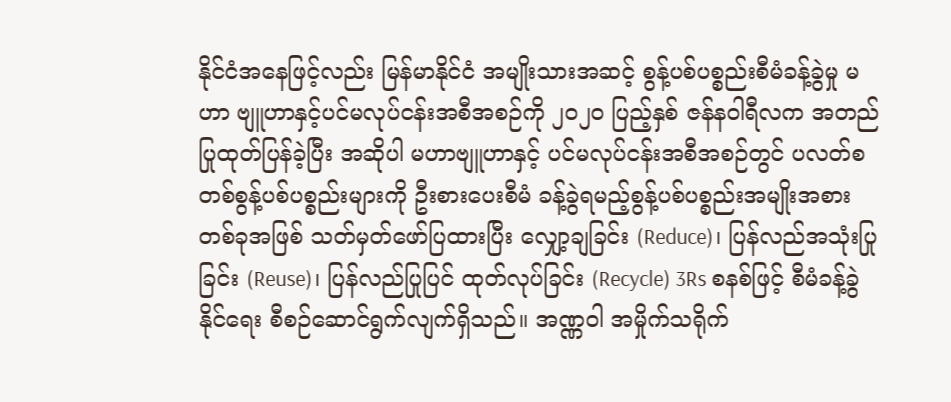နိုင်ငံအနေဖြင့်လည်း မြန်မာနိုင်ငံ အမျိုးသားအဆင့် စွန့်ပစ်ပစ္စည်းစီမံခန့်ခွဲမှု မဟာ ဗျူဟာနှင့်ပင်မလုပ်ငန်းအစီအစဉ်ကို ၂၀၂၀ ပြည့်နှစ် ဇန်နဝါရီလက အတည်ပြုထုတ်ပြန်ခဲ့ပြီး အဆိုပါ မဟာဗျူဟာနှင့် ပင်မလုပ်ငန်းအစီအစဉ်တွင် ပလတ်စတစ်စွန့်ပစ်ပစ္စည်းများကို ဦးစားပေးစီမံ ခန့်ခွဲရမည့်စွန့်ပစ်ပစ္စည်းအမျိုးအစား တစ်ခုအဖြစ် သတ်မှတ်ဖော်ပြထားပြီး လျှော့ချခြင်း (Reduce)၊ ပြန်လည်အသုံးပြုခြင်း (Reuse)၊ ပြန်လည်ပြုပြင် ထုတ်လုပ်ခြင်း (Recycle) 3Rs စနစ်ဖြင့် စီမံခန့်ခွဲ နိုင်ရေး စီစဉ်ဆောင်ရွက်လျက်ရှိသည်။ အဏ္ဏဝါ အမှိုက်သရိုက်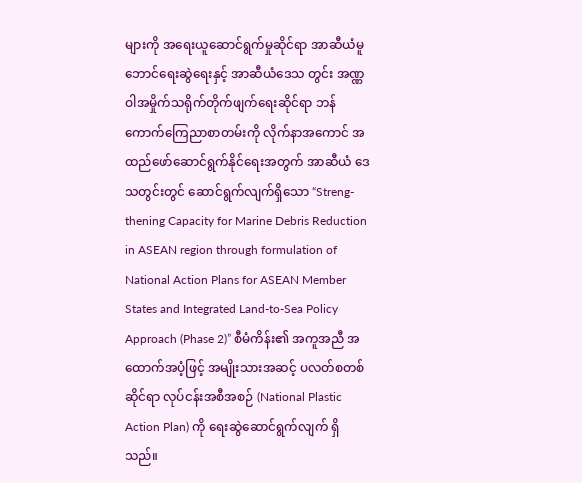များကို အရေးယူဆောင်ရွက်မှုဆိုင်ရာ အာဆီယံမူဘောင်ရေးဆွဲရေးနှင့် အာဆီယံဒေသ တွင်း အဏ္ဏဝါအမှိုက်သရိုက်တိုက်ဖျက်ရေးဆိုင်ရာ ဘန်ကောက်ကြေညာစာတမ်းကို လိုက်နာအကောင် အထည်ဖော်ဆောင်ရွက်နိုင်ရေးအတွက် အာဆီယံ ဒေသတွင်းတွင် ဆောင်ရွက်လျက်ရှိသော “Streng-thening Capacity for Marine Debris Reduction in ASEAN region through formulation of National Action Plans for ASEAN Member States and Integrated Land-to-Sea Policy Approach (Phase 2)” စီမံကိန်း၏ အကူအညီ အထောက်အပံ့ဖြင့် အမျိုးသားအဆင့် ပလတ်စတစ် ဆိုင်ရာ လုပ်ငန်းအစီအစဉ် (National Plastic Action Plan) ကို ရေးဆွဲဆောင်ရွက်လျက် ရှိသည်။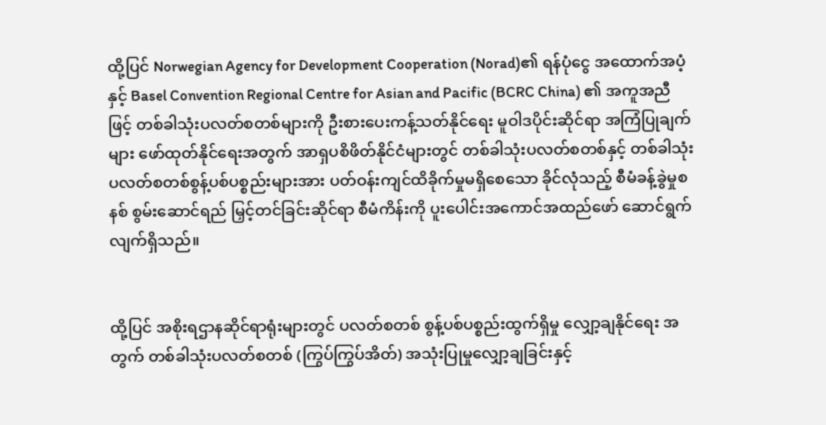ထို့ပြင် Norwegian Agency for Development Cooperation (Norad)၏ ရန်ပုံငွေ အထောက်အပံ့နှင့် Basel Convention Regional Centre for Asian and Pacific (BCRC China) ၏ အကူအညီဖြင့် တစ်ခါသုံးပလတ်စတစ်များကို ဦးစားပေးကန့်သတ်နိုင်ရေး မူဝါဒပိုင်းဆိုင်ရာ အကြံပြုချက်များ ဖော်ထုတ်နိုင်ရေးအတွက် အာရှပစိဖိတ်နိုင်ငံများတွင် တစ်ခါသုံးပလတ်စတစ်နှင့် တစ်ခါသုံး ပလတ်စတစ်စွန့်ပစ်ပစ္စည်းများအား ပတ်ဝန်းကျင်ထိခိုက်မှုမရှိစေသော ခိုင်လုံသည့် စီမံခန့်ခွဲမှုစနစ် စွမ်းဆောင်ရည် မြှင့်တင်ခြင်းဆိုင်ရာ စီမံကိန်းကို ပူးပေါင်းအကောင်အထည်ဖော် ဆောင်ရွက်လျက်ရှိသည်။


ထို့ပြင် အစိုးရဌာနဆိုင်ရာရုံးများတွင် ပလတ်စတစ် စွန့်ပစ်ပစ္စည်းထွက်ရှိမှု လျှော့ချနိုင်ရေး အတွက် တစ်ခါသုံးပလတ်စတစ် (ကြွပ်ကြွပ်အိတ်) အသုံးပြုမှုလျှော့ချခြင်းနှင့်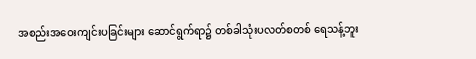အစည်းအဝေးကျင်းပခြင်းများ ဆောင်ရွက်ရာ၌ တစ်ခါသုံးပလတ်စတစ် ရေသန့်ဘူး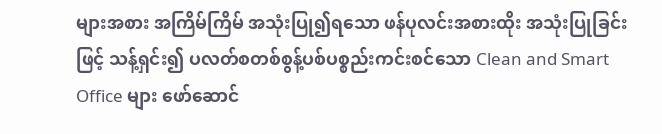များအစား အကြိမ်ကြိမ် အသုံးပြု၍ရသော ဖန်ပုလင်းအစားထိုး အသုံးပြုခြင်းဖြင့် သန့်ရှင်း၍ ပလတ်စတစ်စွန့်ပစ်ပစ္စည်းကင်းစင်သော Clean and Smart Office များ ဖော်ဆောင်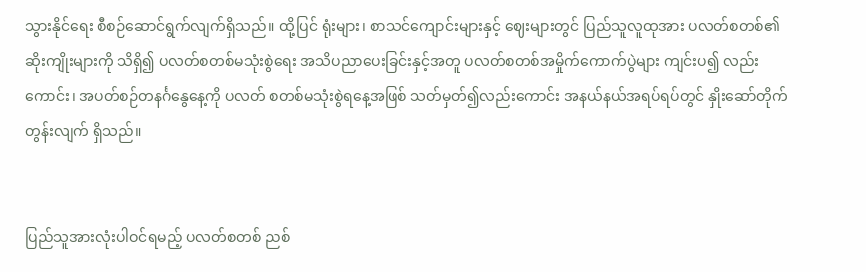သွားနိုင်ရေး စီစဉ်ဆောင်ရွက်လျက်ရှိသည်။ ထို့ပြင် ရုံးများ၊ စာသင်ကျောင်းများနှင့် ဈေးများတွင် ပြည်သူလူထုအား ပလတ်စတစ်၏ ဆိုးကျိုးများကို သိရှိ၍ ပလတ်စတစ်မသုံးစွဲရေး အသိပညာပေးခြင်းနှင့်အတူ ပလတ်စတစ်အမှိုက်ကောက်ပွဲများ ကျင်းပ၍ လည်းကောင်း၊ အပတ်စဉ်တနင်္ဂနွေနေ့ကို ပလတ် စတစ်မသုံးစွဲရနေ့အဖြစ် သတ်မှတ်၍လည်းကောင်း အနယ်နယ်အရပ်ရပ်တွင် နှိုးဆော်တိုက်တွန်းလျက် ရှိသည်။


ပြည်သူအားလုံးပါဝင်ရမည့် ပလတ်စတစ် ညစ်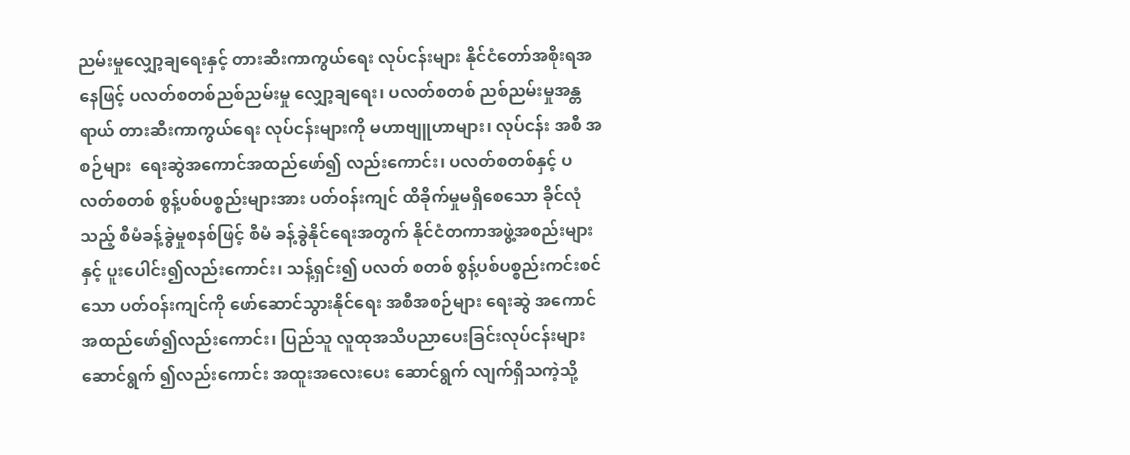ညမ်းမှုလျှော့ချရေးနှင့် တားဆီးကာကွယ်ရေး လုပ်ငန်းများ နိုင်ငံတော်အစိုးရအနေဖြင့် ပလတ်စတစ်ညစ်ညမ်းမှု လျှော့ချရေး၊ ပလတ်စတစ် ညစ်ညမ်းမှုအန္တရာယ် တားဆီးကာကွယ်ရေး လုပ်ငန်းများကို မဟာဗျူဟာများ၊ လုပ်ငန်း အစီ အစဉ်များ  ရေးဆွဲအကောင်အထည်ဖော်၍ လည်းကောင်း၊ ပလတ်စတစ်နှင့် ပလတ်စတစ် စွန့်ပစ်ပစ္စည်းများအား ပတ်ဝန်းကျင် ထိခိုက်မှုမရှိစေသော ခိုင်လုံသည့် စီမံခန့်ခွဲမှုစနစ်ဖြင့် စီမံ ခန့်ခွဲနိုင်ရေးအတွက် နိုင်ငံတကာအဖွဲ့အစည်းများ နှင့် ပူးပေါင်း၍လည်းကောင်း၊ သန့်ရှင်း၍ ပလတ် စတစ် စွန့်ပစ်ပစ္စည်းကင်းစင်သော ပတ်ဝန်းကျင်ကို ဖော်ဆောင်သွားနိုင်ရေး အစီအစဉ်များ ရေးဆွဲ အကောင်အထည်ဖော်၍လည်းကောင်း၊ ပြည်သူ လူထုအသိပညာပေးခြင်းလုပ်ငန်းများ ဆောင်ရွက် ၍လည်းကောင်း အထူးအလေးပေး ဆောင်ရွက် လျက်ရှိသကဲ့သို့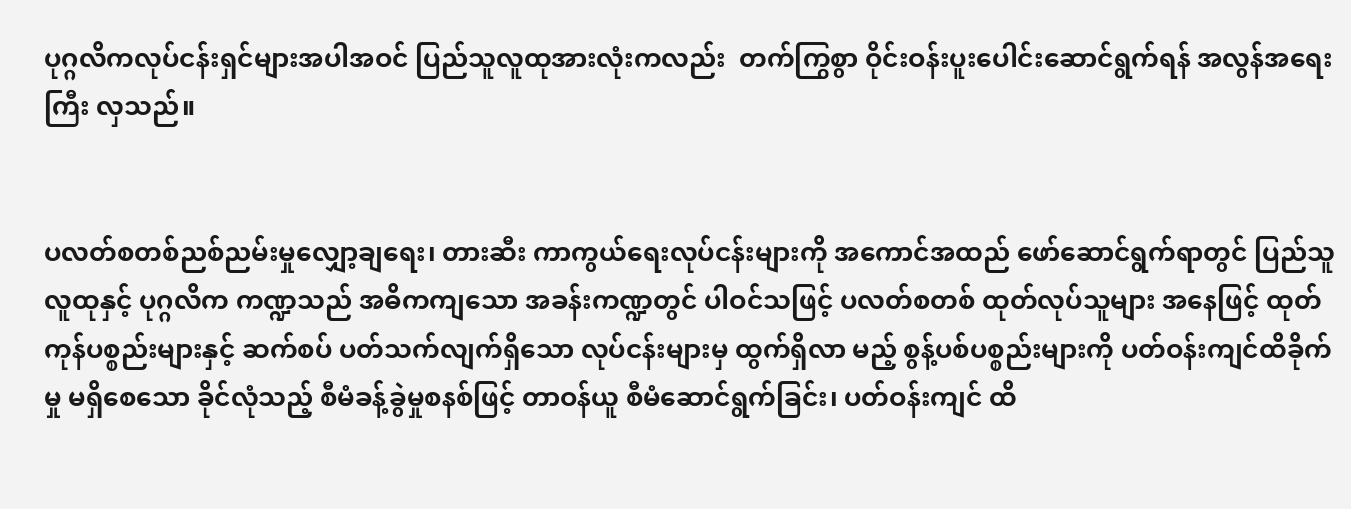ပုဂ္ဂလိကလုပ်ငန်းရှင်များအပါအဝင် ပြည်သူလူထုအားလုံးကလည်း  တက်ကြွစွာ ဝိုင်းဝန်းပူးပေါင်းဆောင်ရွက်ရန် အလွန်အရေးကြီး လှသည်။


ပလတ်စတစ်ညစ်ညမ်းမှုလျှော့ချရေး၊ တားဆီး ကာကွယ်ရေးလုပ်ငန်းများကို အကောင်အထည် ဖော်ဆောင်ရွက်ရာတွင် ပြည်သူလူထုနှင့် ပုဂ္ဂလိက ကဏ္ဍသည် အဓိကကျသော အခန်းကဏ္ဍတွင် ပါဝင်သဖြင့် ပလတ်စတစ် ထုတ်လုပ်သူများ အနေဖြင့် ထုတ်ကုန်ပစ္စည်းများနှင့် ဆက်စပ် ပတ်သက်လျက်ရှိသော လုပ်ငန်းများမှ ထွက်ရှိလာ မည့် စွန့်ပစ်ပစ္စည်းများကို ပတ်ဝန်းကျင်ထိခိုက်မှု မရှိစေသော ခိုင်လုံသည့် စီမံခန့်ခွဲမှုစနစ်ဖြင့် တာဝန်ယူ စီမံဆောင်ရွက်ခြင်း၊ ပတ်ဝန်းကျင် ထိ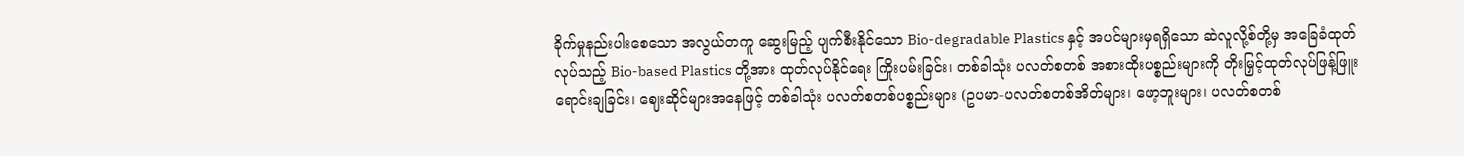ခိုက်မှုနည်းပါးစေသော အလွယ်တကူ ဆွေးမြည့် ပျက်စီးနိုင်သော Bio-degradable Plastics နှင့် အပင်များမှရရှိသော ဆဲလူလို့စ်တို့မှ အခြေခံထုတ်လုပ်သည့် Bio-based Plastics တို့အား ထုတ်လုပ်နိုင်ရေး ကြိုးပမ်းခြင်း၊ တစ်ခါသုံး ပလတ်စတစ် အစားထိုးပစ္စည်းများကို တိုးမြှင့်ထုတ်လုပ်ဖြန့်ဖြူးရောင်းချခြင်း၊ ဈေးဆိုင်များအနေဖြင့် တစ်ခါသုံး ပလတ်စတစ်ပစ္စည်းများ (ဥပမာ-ပလတ်စတစ်အိတ်များ၊ ဖော့ဘူးများ၊ ပလတ်စတစ်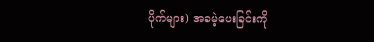ပိုက်များ) အခမဲ့ပေးခြင်းကို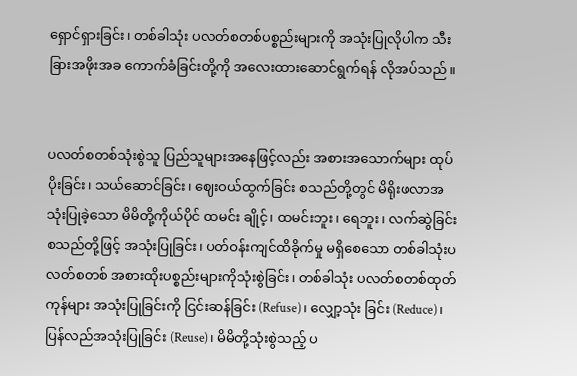ရှောင်ရှားခြင်း၊ တစ်ခါသုံး ပလတ်စတစ်ပစ္စည်းများကို အသုံးပြုလိုပါက သီးခြားအဖိုးအခ ကောက်ခံခြင်းတို့ကို အလေးထားဆောင်ရွက်ရန် လိုအပ်သည်။


ပလတ်စတစ်သုံးစွဲသူ ပြည်သူများအနေဖြင့်လည်း အစားအသောက်များ ထုပ်ပိုးခြင်း၊ သယ်ဆောင်ခြင်း၊ ဈေးဝယ်ထွက်ခြင်း စသည်တို့တွင် မိရိုးဖလာအသုံးပြုခဲ့သော မိမိတို့ကိုယ်ပိုင် ထမင်း ချိုင့်၊ ထမင်းဘူး၊ ရေဘူး၊ လက်ဆွဲခြင်းစသည်တို့ဖြင့် အသုံးပြုခြင်း၊ ပတ်ဝန်းကျင်ထိခိုက်မှု မရှိစေသော တစ်ခါသုံးပလတ်စတစ် အစားထိုးပစ္စည်းများကိုသုံးစွဲခြင်း၊ တစ်ခါသုံး ပလတ်စတစ်ထုတ်ကုန်များ အသုံးပြုခြင်းကို ငြင်းဆန်ခြင်း (Refuse)၊ လျှော့သုံး ခြင်း (Reduce)၊ ပြန်လည်အသုံးပြုခြင်း (Reuse)၊ မိမိတို့သုံးစွဲသည့် ပ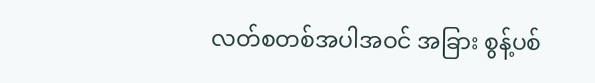လတ်စတစ်အပါအဝင် အခြား စွန့်ပစ်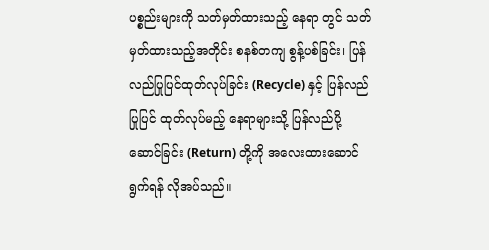ပစ္စည်းများကို သတ်မှတ်ထားသည့် နေရာ တွင် သတ်မှတ်ထားသည့်အတိုင်း စနစ်တကျ စွန့်ပစ်ခြင်း၊ ပြန်လည်ပြုပြင်ထုတ်လုပ်ခြင်း (Recycle) နှင့် ပြန်လည်ပြုပြင် ထုတ်လုပ်မည့် နေရာများသို့ ပြန်လည်ပို့ဆောင်ခြင်း (Return) တို့ကို အလေးထားဆောင်ရွက်ရန် လိုအပ်သည်။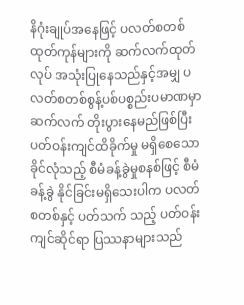နိဂုံးချုပ်အနေဖြင့် ပလတ်စတစ်ထုတ်ကုန်များကို ဆက်လက်ထုတ်လုပ် အသုံးပြုနေသည်နှင့်အမျှ ပလတ်စတစ်စွန့်ပစ်ပစ္စည်းပမာဏမှာ ဆက်လက် တိုးပွားနေမည်ဖြစ်ပြီး ပတ်ဝန်းကျင်ထိခိုက်မှု မရှိစေသော ခိုင်လုံသည့် စီမံခန့်ခွဲမှုစနစ်ဖြင့် စီမံခန့်ခွဲ နိုင်ခြင်းမရှိသေးပါက ပလတ်စတစ်နှင့် ပတ်သက် သည့် ပတ်ဝန်းကျင်ဆိုင်ရာ ပြဿနာများသည်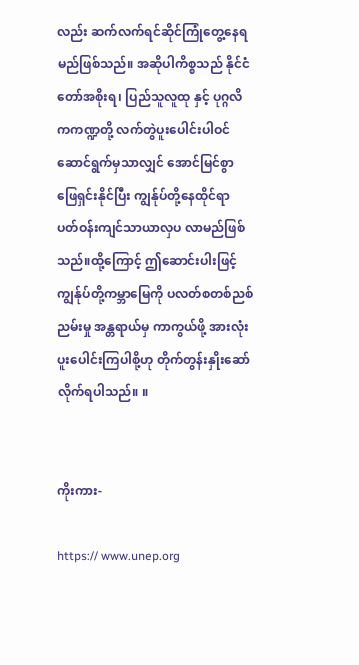လည်း ဆက်လက်ရင်ဆိုင်ကြုံတွေ့နေရမည်ဖြစ်သည်။ အဆိုပါကိစ္စသည် နိုင်ငံတော်အစိုးရ၊ ပြည်သူလူထု နှင့် ပုဂ္ဂလိကကဏ္ဍတို့ လက်တွဲပူးပေါင်းပါဝင် ဆောင်ရွက်မှသာလျှင် အောင်မြင်စွာ ဖြေရှင်းနိုင်ပြီး ကျွန်ုပ်တို့နေထိုင်ရာ ပတ်ဝန်းကျင်သာယာလှပ လာမည်ဖြစ်သည်။ထို့ကြောင့် ဤဆောင်းပါးဖြင့် ကျွန်ုပ်တို့ကမ္ဘာမြေကို ပလတ်စတစ်ညစ်ညမ်းမှု အန္တရာယ်မှ ကာကွယ်ဖို့ အားလုံးပူးပေါင်းကြပါစို့ဟု တိုက်တွန်းနှိုးဆော်လိုက်ရပါသည်။ ။


ကိုးကား-

https:// www.unep.org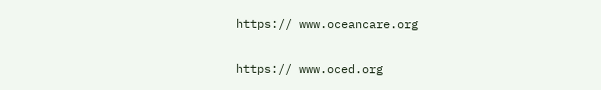https:// www.oceancare.org

https:// www.oced.org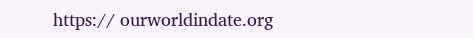https:// ourworldindate.org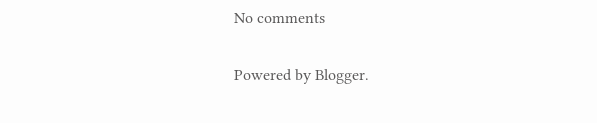No comments

Powered by Blogger.